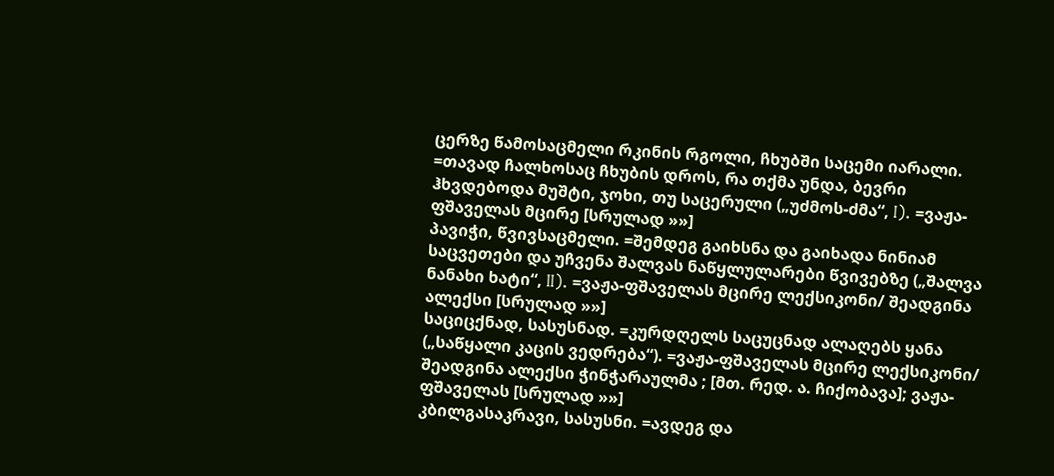ცერზე წამოსაცმელი რკინის რგოლი, ჩხუბში საცემი იარალი. =თავად ჩალხოსაც ჩხუბის დროს, რა თქმა უნდა, ბევრი ჰხვდებოდა მუშტი, ჯოხი, თუ საცერული („უძმოს-ძმა“, I). =ვაჟა-ფშაველას მცირე [სრულად »»]
პავიჭი, წვივსაცმელი. =შემდეგ გაიხსნა და გაიხადა ნინიამ საცვეთები და უჩვენა შალვას ნაწყლულარები წვივებზე („შალვა ნანახი ხატი“, II). =ვაჟა-ფშაველას მცირე ლექსიკონი/ შეადგინა ალექსი [სრულად »»]
საციცქნად, სასუსნად. =კურდღელს საცუცნად ალაღებს ყანა („საწყალი კაცის ვედრება“). =ვაჟა-ფშაველას მცირე ლექსიკონი/ შეადგინა ალექსი ჭინჭარაულმა ; [მთ. რედ. ა. ჩიქობავა]; ვაჟა-ფშაველას [სრულად »»]
კბილგასაკრავი, სასუსნი. =ავდეგ და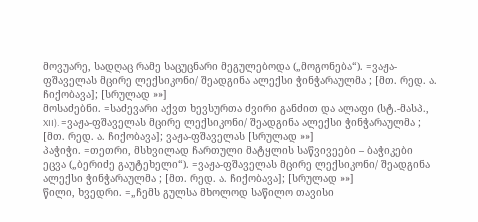მოვუარე, სადღაც რამე საცუცნარი მეგულებოდა („მოგონება“). =ვაჟა-ფშაველას მცირე ლექსიკონი/ შეადგინა ალექსი ჭინჭარაულმა ; [მთ. რედ. ა. ჩიქობავა]; [სრულად »»]
მოსაძებნი. =საძევარი აქვთ ხევსურთა ძვირი განძით და ალაფი (სტ.-მასპ., XII). =ვაჟა-ფშაველას მცირე ლექსიკონი/ შეადგინა ალექსი ჭინჭარაულმა ; [მთ. რედ. ა. ჩიქობავა]; ვაჟა-ფშაველას [სრულად »»]
პაჭიჭი. =თეთრი, მსხვილად ჩართული მატყლის საწვივეები – ბაჭიკები ეცვა („ბერიძე გაუტეხელი“). =ვაჟა-ფშაველას მცირე ლექსიკონი/ შეადგინა ალექსი ჭინჭარაულმა ; [მთ. რედ. ა. ჩიქობავა]; [სრულად »»]
წილი, ხვედრი. =„ჩემს გულსა მხოლოდ საწილო თავისი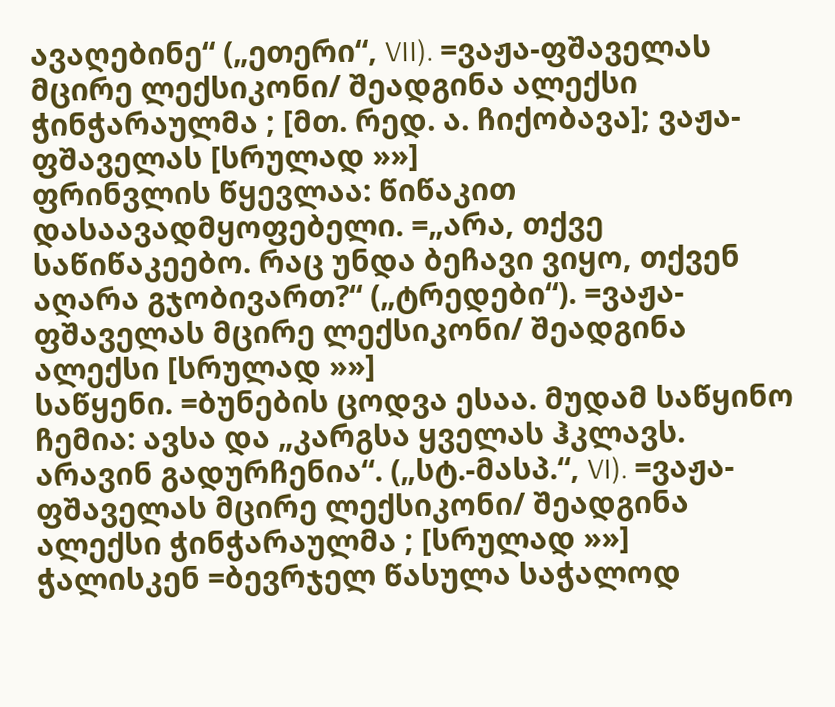ავაღებინე“ („ეთერი“, VII). =ვაჟა-ფშაველას მცირე ლექსიკონი/ შეადგინა ალექსი ჭინჭარაულმა ; [მთ. რედ. ა. ჩიქობავა]; ვაჟა-ფშაველას [სრულად »»]
ფრინვლის წყევლაა: წიწაკით დასაავადმყოფებელი. =„არა, თქვე საწიწაკეებო. რაც უნდა ბეჩავი ვიყო, თქვენ აღარა გჯობივართ?“ („ტრედები“). =ვაჟა-ფშაველას მცირე ლექსიკონი/ შეადგინა ალექსი [სრულად »»]
საწყენი. =ბუნების ცოდვა ესაა. მუდამ საწყინო ჩემია: ავსა და „კარგსა ყველას ჰკლავს. არავინ გადურჩენია“. („სტ.-მასპ.“, VI). =ვაჟა-ფშაველას მცირე ლექსიკონი/ შეადგინა ალექსი ჭინჭარაულმა ; [სრულად »»]
ჭალისკენ =ბევრჯელ წასულა საჭალოდ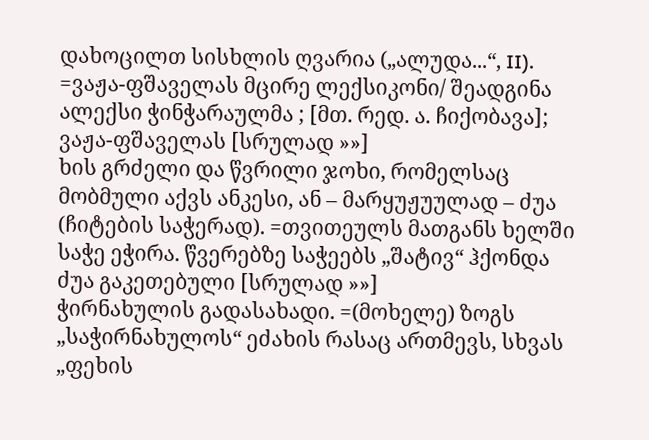დახოცილთ სისხლის ღვარია („ალუდა...“, II). =ვაჟა-ფშაველას მცირე ლექსიკონი/ შეადგინა ალექსი ჭინჭარაულმა ; [მთ. რედ. ა. ჩიქობავა]; ვაჟა-ფშაველას [სრულად »»]
ხის გრძელი და წვრილი ჯოხი, რომელსაც მობმული აქვს ანკესი, ან – მარყუჟუულად – ძუა (ჩიტების საჭერად). =თვითეულს მათგანს ხელში საჭე ეჭირა. წვერებზე საჭეებს „შატივ“ ჰქონდა ძუა გაკეთებული [სრულად »»]
ჭირნახულის გადასახადი. =(მოხელე) ზოგს „საჭირნახულოს“ ეძახის რასაც ართმევს, სხვას „ფეხის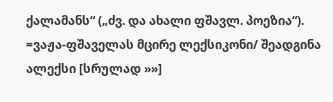ქალამანს“ („ძვ. და ახალი ფშავლ. პოეზია“). =ვაჟა-ფშაველას მცირე ლექსიკონი/ შეადგინა ალექსი [სრულად »»]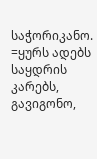საჭორიკანო. =ყურს ადებს საყდრის კარებს, გავიგონო,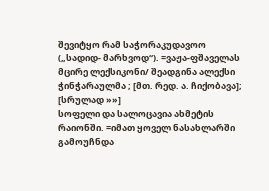შევიტყო რამ საჭორაკუდავოო („სადიდ- მარხვოდ“). =ვაჟა-ფშაველას მცირე ლექსიკონი/ შეადგინა ალექსი ჭინჭარაულმა ; [მთ. რედ. ა. ჩიქობავა]; [სრულად »»]
სოფელი და სალოცავია ახმეტის რაიონში. =იმათ ყოველ ნასახლარში გამოუჩნდა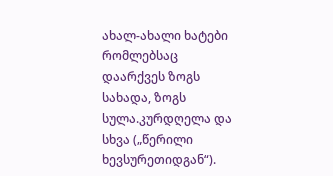ახალ-ახალი ხატები რომლებსაც დაარქვეს ზოგს სახადა, ზოგს სულა.კურდღელა და სხვა („წერილი ხევსურეთიდგან“).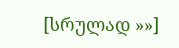[სრულად »»]